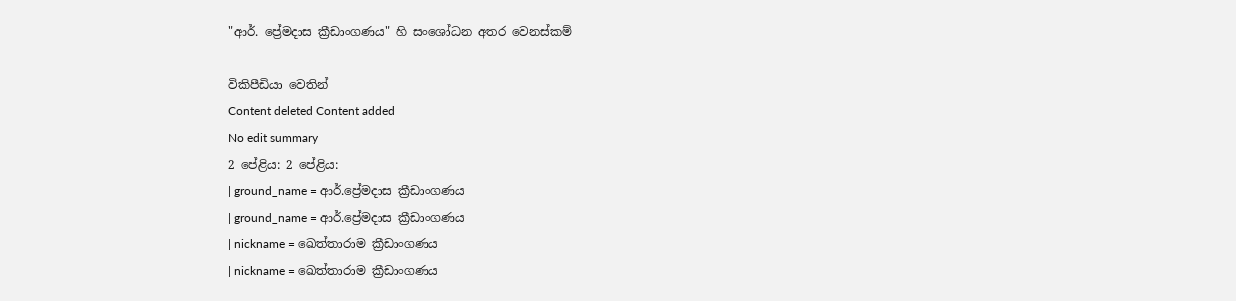"ආර්. ප්‍රේමදාස ක්‍රීඩාංගණය" හි සංශෝධන අතර වෙනස්කම්

විකිපීඩියා වෙතින්
Content deleted Content added
No edit summary
2 පේළිය: 2 පේළිය:
| ground_name = ආර්.ප්‍රේමදාස ක්‍රීඩාංගණය
| ground_name = ආර්.ප්‍රේමදාස ක්‍රීඩාංගණය
| nickname = ඛෙත්තාරාම ක්‍රීඩාංගණය
| nickname = ඛෙත්තාරාම ක්‍රීඩාංගණය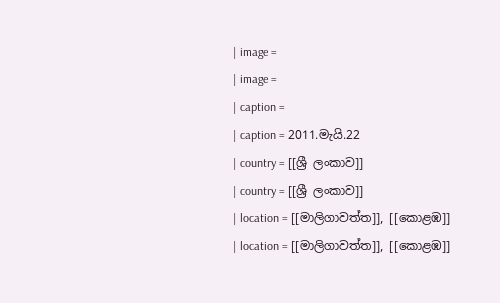| image =
| image =
| caption =
| caption = 2011.මැයි.22
| country = [[ශ්‍රී ලංකාව]]
| country = [[ශ්‍රී ලංකාව]]
| location = [[මාලිගාවත්ත]], [[කොළඹ]]
| location = [[මාලිගාවත්ත]], [[කොළඹ]]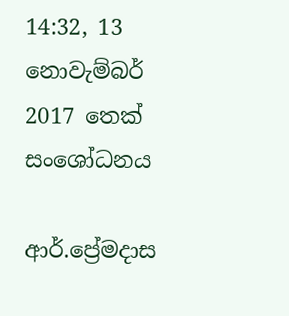14:32, 13 නොවැම්බර් 2017 තෙක් සංශෝධනය

ආර්.ප්‍රේමදාස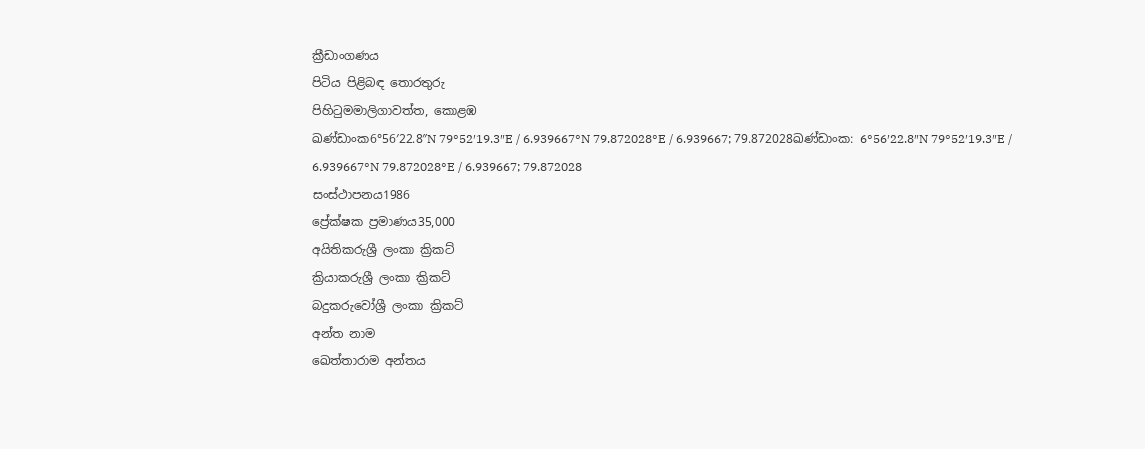ක්‍රීඩාංගණය
පිටිය පිළිබඳ තොරතුරු
පිහිටුමමාලිගාවත්ත, කොළඹ
ඛණ්ඩාංක6°56′22.8″N 79°52′19.3″E / 6.939667°N 79.872028°E / 6.939667; 79.872028ඛණ්ඩාංක: 6°56′22.8″N 79°52′19.3″E / 6.939667°N 79.872028°E / 6.939667; 79.872028
සංස්ථාපනය1986
ප්‍රේක්ෂක ප්‍රමාණය35,000
අයිතිකරුශ්‍රී ලංකා ක්‍රිකට්
ක්‍රියාකරුශ්‍රී ලංකා ක්‍රිකට්
බදුකරුවෝශ්‍රී ලංකා ක්‍රිකට්
අන්ත නාම
ඛෙත්තාරාම අන්තය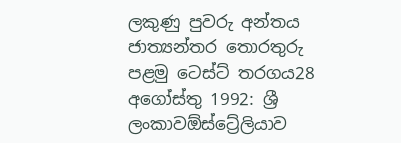ලකුණු පුවරු අන්තය
ජාත්‍යන්තර තොරතුරු
පළමු ටෙස්ට් තරගය28 අගෝස්තු 1992: ශ්‍රී ලංකාවඕස්ට්‍රේලියාව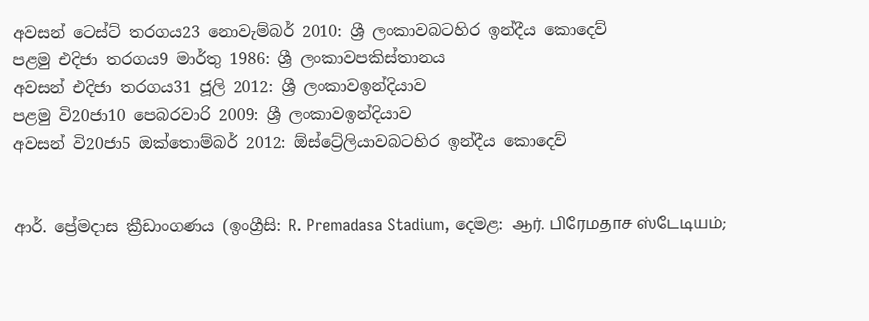අවසන් ටෙස්ට් තරගය23 නොවැම්බර් 2010: ශ්‍රී ලංකාවබටහිර ඉන්දීය කොදෙව්
පළමු එදිජා තරගය9 මාර්තු 1986: ශ්‍රී ලංකාවපකිස්තානය
අවසන් එදිජා තරගය31 ජූලි 2012: ශ්‍රී ලංකාවඉන්දියාව
පළමු වි20ජා10 පෙබරවාරි 2009: ශ්‍රී ලංකාවඉන්දියාව
අවසන් වි20ජා5 ඔක්තොම්බර් 2012: ඕස්ට්‍රේලියාවබටහිර ඉන්දීය කොදෙව්


ආර්. ප්‍රේමදාස ක්‍රීඩාංගණය (ඉංග්‍රීසි: R. Premadasa Stadium, දෙමළ: ஆர். பிரேமதாச ஸ்டேடியம்;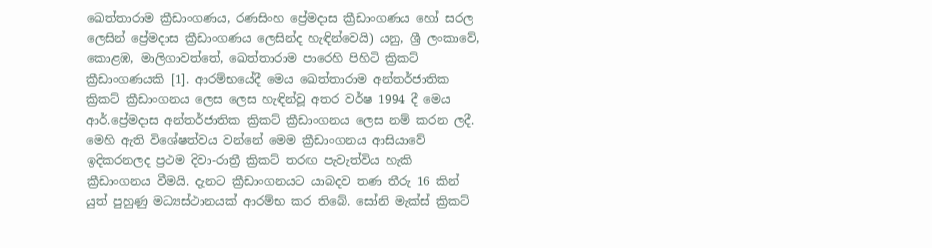ඛෙත්තාරාම ක්‍රීඩාංගණය, රණසිංහ ප්‍රේමදාස ක්‍රීඩාංගණය හෝ සරල ලෙසින් ප්‍රේමදාස ක්‍රීඩාංගණය ලෙසින්ද හැඳින්වෙයි) යනු, ශ්‍රී ලංකාවේ, කොළඹ, මාලිගාවත්තේ, ඛෙත්තාරාම පාරෙහි පිහිටි ක්‍රිකට් ක්‍රීඩාංගණයකි [1]. ආරම්භයේදී මෙය ඛෙත්තාරාම අන්තර්ජාතික ක්‍රිකට් ක්‍රීඩාංගනය ලෙස ලෙස හැඳින්වූ අතර වර්ෂ 1994 දී මෙය ආර්.ප්‍රේමදාස අන්තර්ජාතික ක්‍රිකට් ක්‍රීඩාංගනය ලෙස නම් කරන ලදී. මෙහි ඇති විශේෂත්වය වන්නේ මෙම ක්‍රීඩාංගනය ආසියාවේ ඉදිකරනලද ප්‍රථම දිවා-රාත්‍රී ක්‍රිකට් තරඟ පැවැත්විය හැකි ක්‍රීඩාංගනය වීමයි. දැනට ක්‍රීඩාංගනයට යාබදව තණ තීරු 16 කින් යුත් පුහුණු මධ්‍යස්ථානයක් ආරම්භ කර තිබේ. සෝනි මැක්ස් ක්‍රිකට්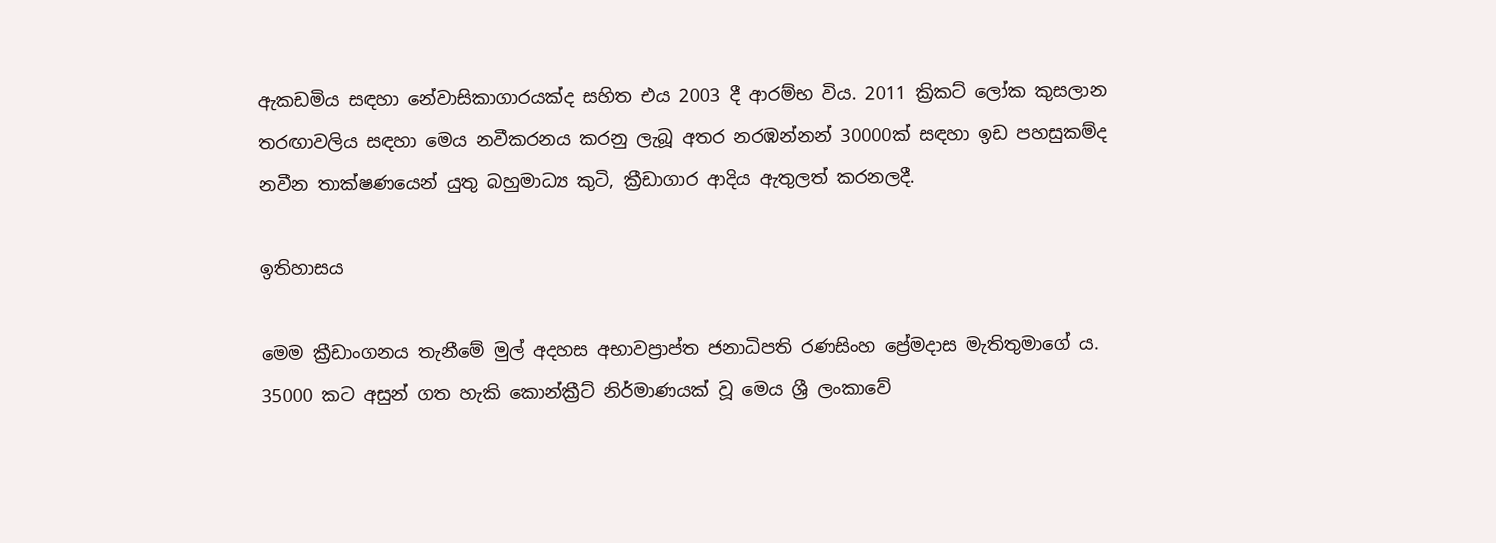ඇකඩමිය සඳහා නේවාසිකාගාරයක්ද සහිත එය 2003 දී ආරම්භ විය. 2011 ක්‍රිකට් ලෝක කුසලාන තරඟාවලිය සඳහා මෙය නවීකරනය කරනු ලැබූ අතර නරඹන්නන් 30000ක් සඳහා ඉඩ පහසුකම්ද නවීන තාක්ෂණයෙන් යුතු බහුමාධ්‍ය කුටි, ක්‍රීඩාගාර ආදිය ඇතුලත් කරනලදී.

ඉතිහාසය

මෙම ක්‍රීඩාංගනය තැනීමේ මුල් අදහස අභාවප්‍රාප්ත ජනාධිපති රණසිංහ ප්‍රේමදාස මැතිතුමාගේ ය. 35000 කට අසුන් ගත හැකි කොන්ක්‍රීට් නිර්මාණයක් වූ මෙය ශ්‍රී ලංකාවේ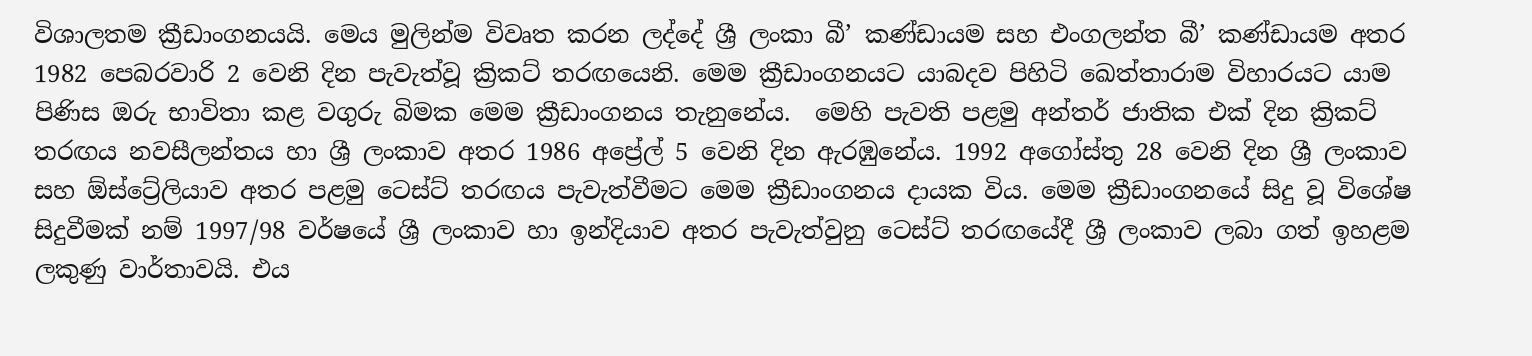විශාලතම ක්‍රීඩාංගනයයි. මෙය මුලින්ම විවෘත කරන ලද්දේ ශ්‍රී ලංකා බී’ කණ්ඩායම සහ එංගලන්ත බී’ කණ්ඩායම අතර 1982 පෙබරවාරි 2 වෙනි දින පැවැත්වූ ක්‍රිකට් තරඟයෙනි. මෙම ක්‍රීඩාංගනයට යාබදව පිහිටි ඛෙත්තාරාම විහාරයට යාම පිණිස ඔරු භාවිතා කළ වගුරු බිමක මෙම ක්‍රීඩාංගනය තැනුනේය.  මෙහි පැවති පළමු අන්තර් ජාතික එක් දින ක්‍රිකට් තරඟය නවසීලන්තය හා ශ්‍රී ලංකාව අතර 1986 අප්‍රේල් 5 වෙනි දින ඇරඹුනේය. 1992 අගෝස්තු 28 වෙනි දින ශ්‍රී ලංකාව සහ ඕස්ට්‍රේලියාව අතර පළමු ටෙස්ට් තරඟය පැවැත්වීමට මෙම ක්‍රීඩාංගනය දායක විය. මෙම ක්‍රීඩාංගනයේ සිදු වූ විශේෂ සිදුවීමක් නම් 1997/98 වර්ෂයේ ශ්‍රී ලංකාව හා ඉන්දියාව අතර පැවැත්වුනු ටෙස්ට් තරඟයේදී ශ්‍රී ලංකාව ලබා ගත් ඉහළම ලකුණු වාර්තාවයි. එය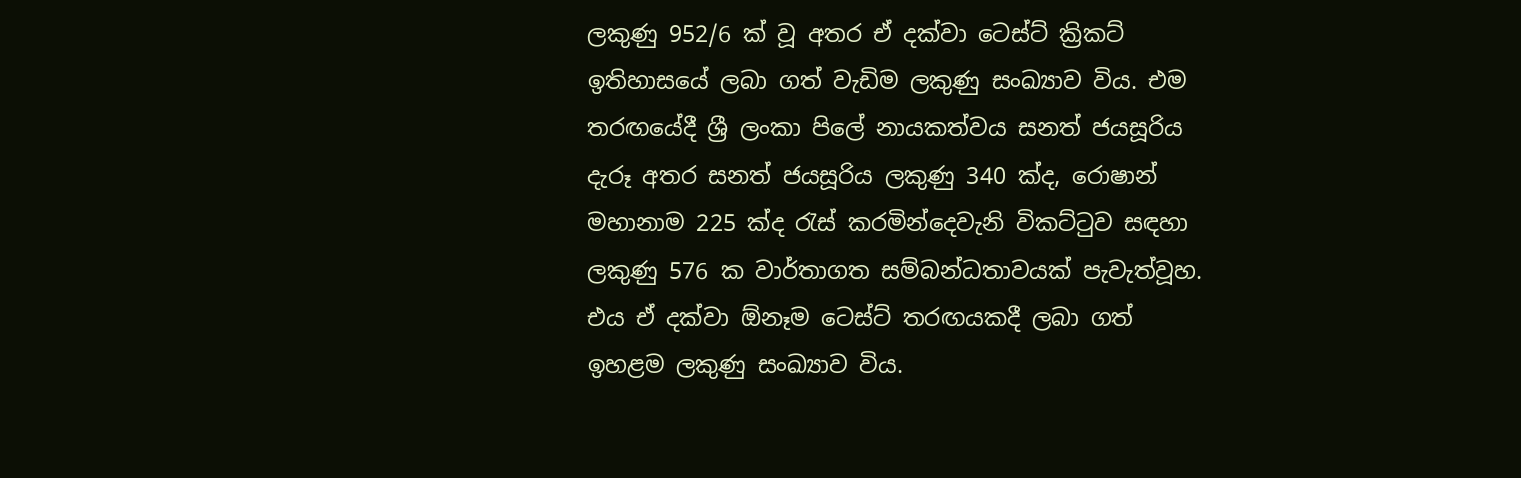ලකුණු 952/6 ක් වූ අතර ඒ දක්වා ටෙස්ට් ක්‍රිකට් ඉතිහාසයේ ලබා ගත් වැඩිම ලකුණු සංඛ්‍යාව විය. එම තරඟයේදී ශ්‍රී ලංකා පිලේ නායකත්වය සනත් ජයසූරිය දැරූ අතර සනත් ජයසූරිය ලකුණු 340 ක්ද, රොෂාන් මහානාම 225 ක්ද රැස් කරමින්දෙවැනි විකට්ටුව සඳහා ලකුණු 576 ක වාර්තාගත සම්බන්ධතාවයක් පැවැත්වූහ. එය ඒ දක්වා ඕනෑම ටෙස්ට් තරඟයකදී ලබා ගත් ඉහළම ලකුණු සංඛ්‍යාව විය.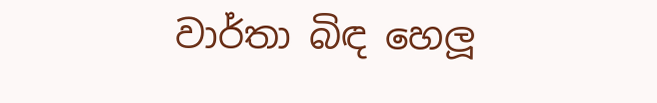වාර්තා බිඳ හෙලූ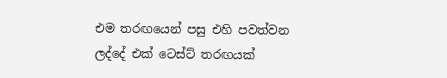එම තරඟයෙන් පසු එහි පවත්වන ලද්දේ එක් ටෙස්ට් තරඟයක්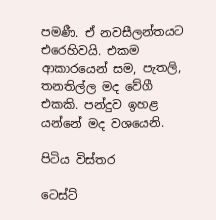පමණී. ඒ නවසීලන්තයට එරෙහිවයි. එකම ආකාරයෙන් සම, පැතලි, තනතිල්ල මද වේගී එකකි. පන්දුව ඉහළ යන්නේ මද වශයෙනි.

පිටිය විස්තර

ටෙස්ට්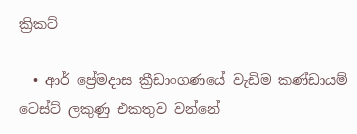ක්‍රිකට්

  • ආර් ප්‍රේමදාස ක්‍රීඩාංගණයේ වැඩිම කණ්ඩායම් ටෙස්ට් ලකුණු එකතුව වන්නේ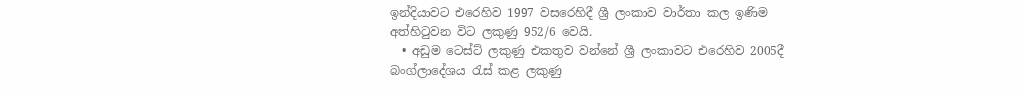ඉන්දියාවට එරෙහිව 1997 වසරෙහිදී ශ්‍රී ලංකාව වාර්තා කල ඉණිම අත්හිටුවන විට ලකුණු 952/6 වෙයි.
  • අඩුම ටෙස්ට් ලකුණු එකතුව වන්නේ ශ්‍රී ලංකාවට එරෙහිව 2005දී බංග්ලාදේශය රැස් කළ ලකුණු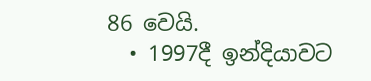86 වෙයි.
  • 1997දී ඉන්දියාවට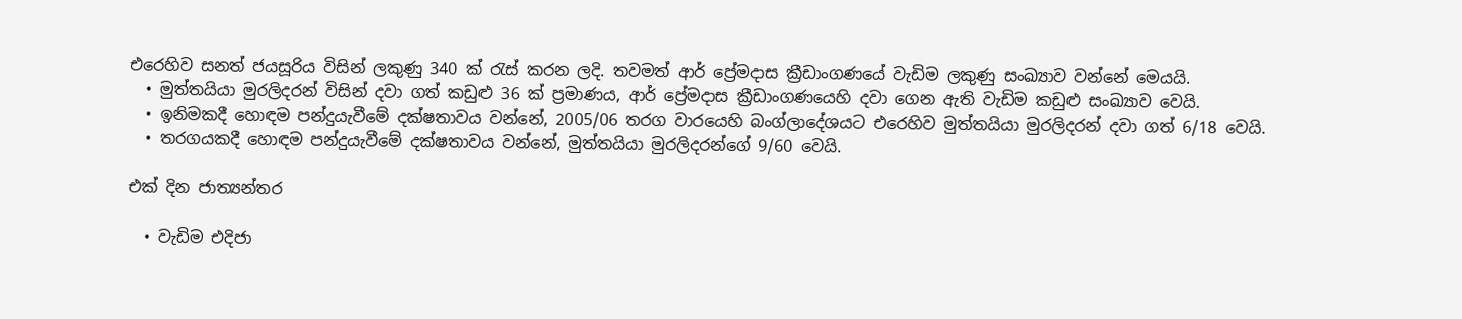එරෙහිව සනත් ජයසූරිය විසින් ලකුණු 340 ක් රැස් කරන ලදි. තවමත් ආර් ප්‍රේමදාස ක්‍රීඩාංගණයේ වැඩිම ලකුණු සංඛ්‍යාව වන්නේ මෙයයි.
  • මුත්තයියා මුරලිදරන් විසින් දවා ගත් කඩුළු 36 ක් ප්‍රමාණය, ආර් ප්‍රේමදාස ක්‍රීඩාංගණයෙහි දවා ගෙන ඇති වැඩිම කඩුළු සංඛ්‍යාව වෙයි.
  • ඉනිමකදී හොඳම පන්දුයැවීමේ දක්ෂතාවය වන්නේ, 2005/06 තරග වාරයෙහි බංග්ලාදේශයට එරෙහිව මුත්තයියා මුරලිදරන් දවා ගත් 6/18 වෙයි.
  • තරගයකදී හොඳම පන්දුයැවීමේ දක්ෂතාවය වන්නේ, මුත්තයියා මුරලිදරන්ගේ 9/60 වෙයි.

එක් දින ජාත්‍යන්තර

  • වැඩිම එදිජා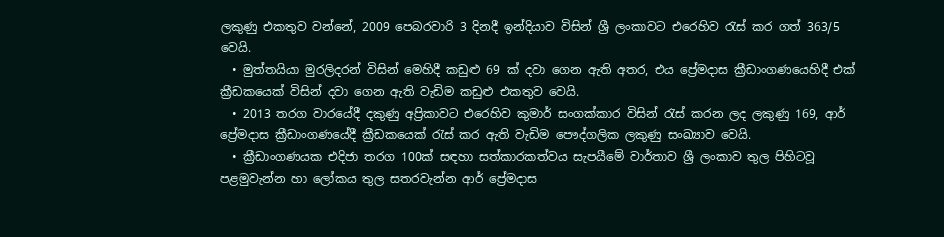ලකුණු එකතුව වන්නේ, 2009 පෙබරවාරි 3 දිනදී ඉන්දියාව විසින් ශ්‍රී ලංකාවට එරෙහිව රැස් කර ගත් 363/5 වෙයි.
  • මුත්තයියා මුරලිදරන් විසින් මෙහිදී කඩුළු 69 ක් දවා ගෙන ඇති අතර, එය ප්‍රේමදාස ක්‍රීඩාංගණයෙහිදී එක් ක්‍රීඩකයෙක් විසින් දවා ගෙන ඇති වැඩිම කඩුළු එකතුව වෙයි.
  • 2013 තරග වාරයේදී දකුණු අප්‍රිකාවට එරෙහිව කුමාර් සංගක්කාර විසින් රැස් කරන ලද ලකුණු 169, ආර් ප්‍රේමදාස ක්‍රීඩාංගණයේදී ක්‍රීඩකයෙක් රැස් කර ඇති වැඩිම පෞද්ගලික ලකුණු සංඛ්‍යාව වෙයි.
  • ක්‍රීඩාංගණයක එදිජා තරග 100ක් සඳහා සත්කාරකත්වය සැපයීමේ වාර්තාව ශ්‍රී ලංකාව තුල පිහිටවූ පළමුවැන්න හා ලෝකය තුල සතරවැන්න ආර් ප්‍රේමදාස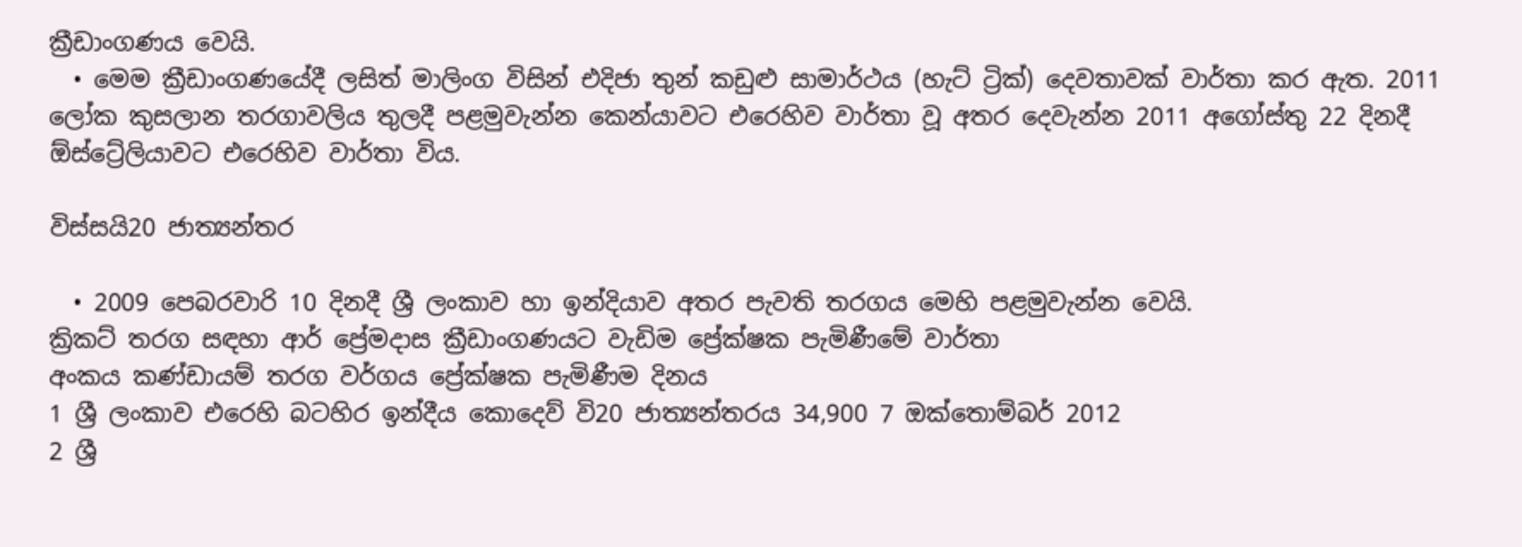ක්‍රීඩාංගණය වෙයි.
  • මෙම ක්‍රීඩාංගණයේදී ලසිත් මාලිංග විසින් එදිජා තුන් කඩුළු සාමාර්ථය (හැට් ට්‍රික්) දෙවතාවක් වාර්තා කර ඇත. 2011 ලෝක කුසලාන තරගාවලිය තුලදී පළමුවැන්න කෙන්යාවට එරෙහිව වාර්තා වූ අතර දෙවැන්න 2011 අගෝස්තු 22 දිනදී ඕස්ට්‍රේලියාවට එරෙහිව වාර්තා විය.

විස්සයි20 ජාත්‍යන්තර

  • 2009 පෙබරවාරි 10 දිනදී ශ්‍රී ලංකාව හා ඉන්දියාව අතර පැවති තරගය මෙහි පළමුවැන්න වෙයි.
ක්‍රිකට් තරග සඳහා ආර් ප්‍රේමදාස ක්‍රීඩාංගණයට වැඩිම ප්‍රේක්ෂක පැමිණීමේ වාර්තා
අංකය කණ්ඩායම් තරග වර්ගය ප්‍රේක්ෂක පැමිණීම දිනය
1 ශ්‍රී ලංකාව එරෙහි බටහිර ඉන්දීය කොදෙව් වි20 ජාත්‍යන්තරය 34,900 7 ඔක්තොම්බර් 2012
2 ශ්‍රී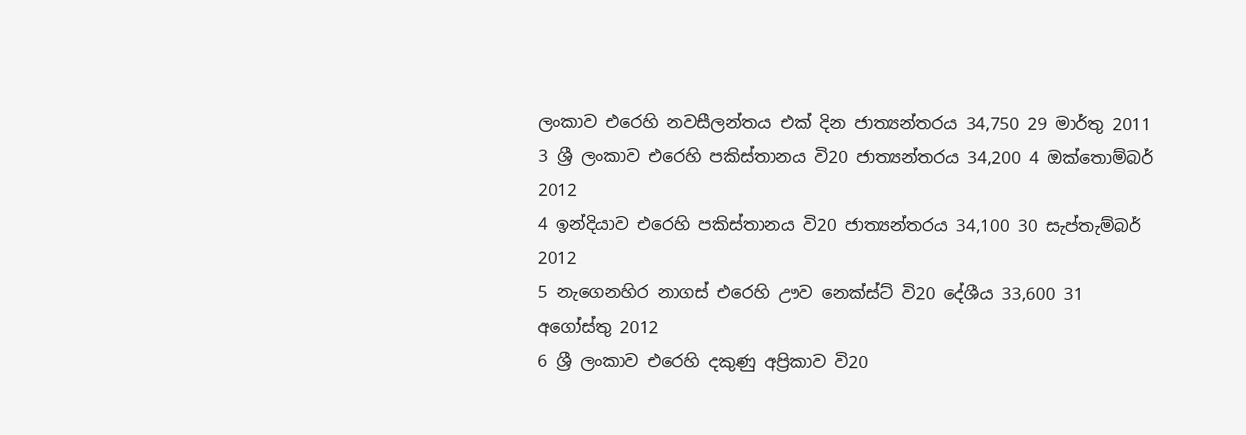ලංකාව එරෙහි නවසීලන්තය එක් දින ජාත්‍යන්තරය 34,750 29 මාර්තු 2011
3 ශ්‍රී ලංකාව එරෙහි පකිස්තානය වි20 ජාත්‍යන්තරය 34,200 4 ඔක්තොම්බර් 2012
4 ඉන්දියාව එරෙහි පකිස්තානය වි20 ජාත්‍යන්තරය 34,100 30 සැප්තැම්බර් 2012
5 නැගෙනහිර නාගස් එරෙහි ඌව නෙක්ස්ට් වි20 දේශීය 33,600 31 අගෝස්තු 2012
6 ශ්‍රී ලංකාව එරෙහි දකුණු අප්‍රිකාව වි20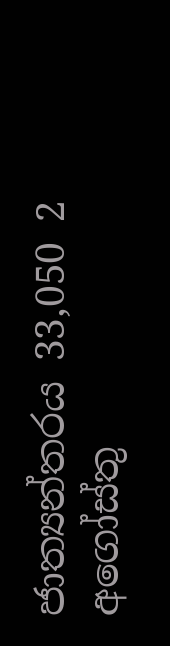ජාත්‍යන්තරය 33,050 2 අගෝස්තු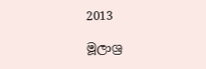2013

මූලාශ්‍ර